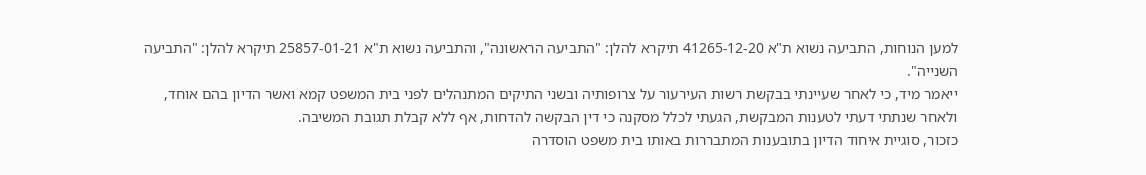למען הנוחות, התביעה נשוא ת"א 41265-12-20 תיקרא להלן: "התביעה הראשונה", והתביעה נשוא ת"א 25857-01-21 תיקרא להלן: "התביעה השנייה".
ייאמר מיד, כי לאחר שעיינתי בבקשת רשות העירעור על צרופותיה ובשני התיקים המתנהלים לפני בית המשפט קמא ואשר הדיון בהם אוחד, ולאחר שנתתי דעתי לטענות המבקשת, הגעתי לכלל מסקנה כי דין הבקשה להדחות, אף ללא קבלת תגובת המשיבה.
כזכור, סוגיית איחוד הדיון בתובענות המתבררות באותו בית משפט הוסדרה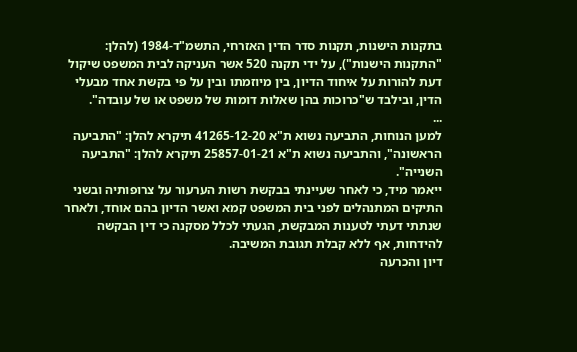בתקנות הישנות, תקנות סדר הדין האזרחי, התשמ"ד-1984 (להלן: "התקנות הישנות"), על ידי תקנה 520 אשר העניקה לבית המשפט שיקול דעת להורות על איחוד הדיון, בין מיוזמתו ובין על פי בקשת אחד מבעלי הדין, ובילבד ש"כרוכות בהן שאלות דומות של משפט או של עובדה".
...
למען הנוחות, התביעה נשוא ת"א 41265-12-20 תיקרא להלן: "התביעה הראשונה", והתביעה נשוא ת"א 25857-01-21 תיקרא להלן: "התביעה השנייה".
ייאמר מיד, כי לאחר שעיינתי בבקשת רשות הערעור על צרופותיה ובשני התיקים המתנהלים לפני בית המשפט קמא ואשר הדיון בהם אוחד, ולאחר שנתתי דעתי לטענות המבקשת, הגעתי לכלל מסקנה כי דין הבקשה להידחות, אף ללא קבלת תגובת המשיבה.
דיון והכרעה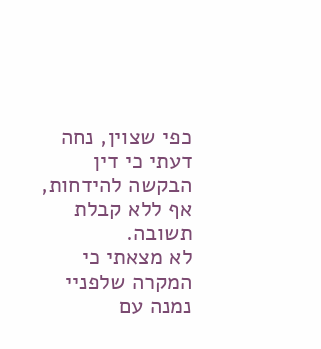כפי שצוין, נחה דעתי כי דין הבקשה להידחות, אף ללא קבלת תשובה.
לא מצאתי כי המקרה שלפניי נמנה עם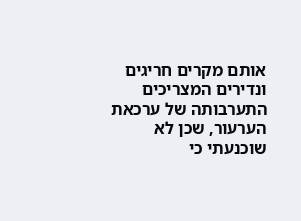אותם מקרים חריגים ונדירים המצריכים התערבותה של ערכאת הערעור, שכן לא שוכנעתי כי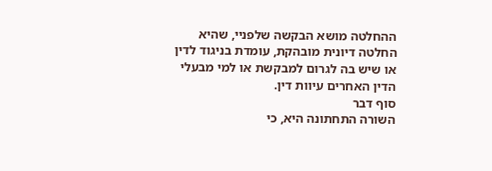ההחלטה מושא הבקשה שלפניי, שהיא החלטה דיונית מובהקת, עומדת בניגוד לדין או שיש בה לגרום למבקשת או למי מבעלי הדין האחרים עיוות דין.
סוף דבר
השורה התחתונה היא, כי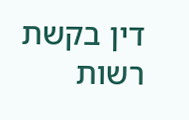דין בקשת רשות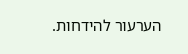הערעור להידחות.